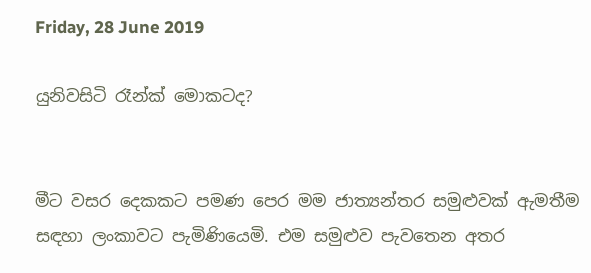Friday, 28 June 2019

යුනිවසිටි රෑන්ක් මොකටද?


මීට වසර දෙකකට පමණ පෙර මම ජාත්‍යන්තර සමුළුවක් ඇමතීම සඳහා ලංකාවට පැමිණියෙමි. එම සමුළුව පැවතෙන අතර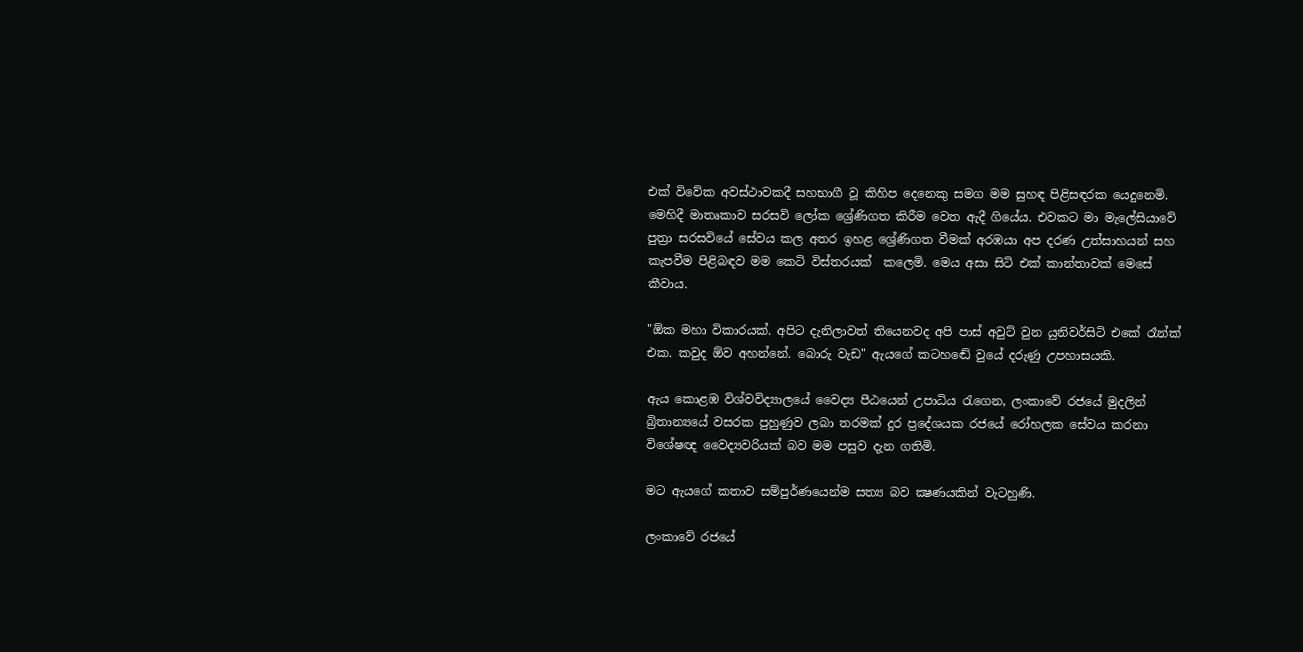එක් විවේක අවස්ථාවකදී සහභාගී වූ කිහිප දෙනෙකු සමග මම සුහඳ පිළිසඳරක යෙදුනෙමි. මෙහිදී මාතෘකාව සරසවි ලෝක ශ්‍රේණිගත කිරීම වෙත ඇදී ගියේය. එවකට මා මැලේසියාවේ පුත්‍රා සරසවියේ සේවය කල අතර ඉහළ ශ්‍රේණිගත වීමක් අරඹයා අප දරණ උත්සාහයන් සහ කැපවීම පිළිබඳව මම කෙටි විස්තරයක්  කලෙමි. මෙය අසා සිටි එක් කාන්තාවක් මෙසේ කීවාය.

"ඕක මහා විකාරයක්. අපිට දැනිලාවත් තියෙනවද අපි පාස් අවුට් වුන යුනිවර්සිටි එකේ රෑන්ක් එක. කවුද ඕව අහන්නේ. බොරු වැඩ" ඇයගේ කටහඬේ වුයේ දරුණු උපහාසයකි.

ඇය කොළඹ විශ්වවිද්‍යාලයේ වෛද්‍ය පීඨයෙන් උපාධිය රැගෙන, ලංකාවේ රජයේ මුදලින් බ්‍රිතාන්‍යයේ වසරක පුහුණුව ලබා තරමක් දුර ප්‍රදේශයක රජයේ රෝහලක සේවය කරනා විශේෂඥ වෛද්‍යවරියක් බව මම පසුව දැන ගතිමි.

මට ඇයගේ කතාව සම්පුර්ණයෙන්ම සත්‍ය බව ක්‍ෂණයකින් වැටහුණි.

ලංකාවේ රජයේ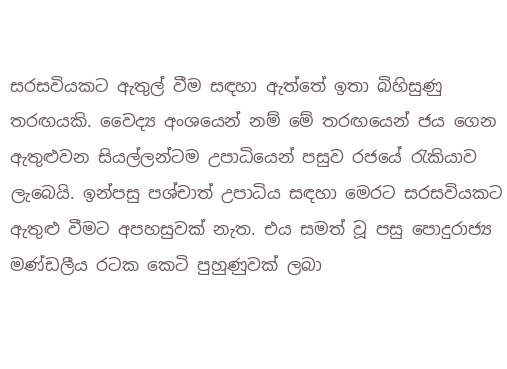සරසවියකට ඇතුල් වීම සඳහා ඇත්තේ ඉතා බිහිසුණු තරඟයකි. වෛද්‍ය අංශයෙන් නම් මේ තරඟයෙන් ජය ගෙන ඇතුළුවන සියල්ලන්ටම උපාධියෙන් පසුව රජයේ රැකියාව ලැබෙයි. ඉන්පසු පශ්චාත් උපාධිය සඳහා මෙරට සරසවියකට ඇතුළු වීමට අපහසුවක් නැත. එය සමත් වූ පසු පොදුරාජ්‍ය මණ්ඩලීය රටක කෙටි පුහුණුවක් ලබා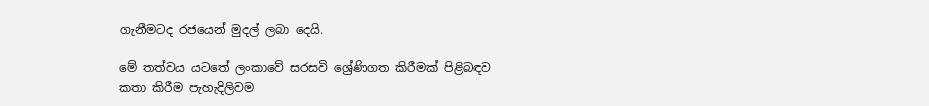ගැනීමටද රජයෙන් මුදල් ලබා දෙයි.

මේ තත්වය යටතේ ලංකාවේ සරසවි ශ්‍රේණිගත කිරීමක් පිළිබඳව කතා කිරීම පැහැදිලිවම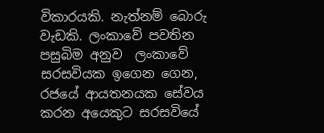විකාරයකි. නැත්නම් බොරු වැඩකි. ලංකාවේ පවතින පසුබිම අනුව  ලංකාවේ සරසවියක ඉගෙන ගෙන, රජයේ ආයතනයක සේවය කරන අයෙකුට සරසවියේ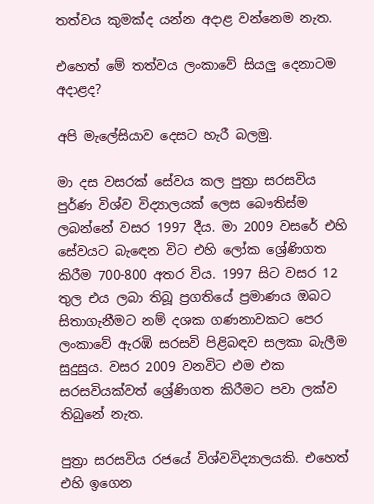තත්වය කුමක්ද යන්න අදාළ වන්නෙම නැත.

එහෙත් මේ තත්වය ලංකාවේ සියලු දෙනාටම අදාළද?

අපි මැලේසියාව දෙසට හැරී බලමු.

මා දස වසරක් සේවය කල පුත්‍රා සරසවිය පුර්ණ විශ්ව විද්‍යාලයක් ලෙස බෞතිස්ම ලබන්නේ වසර 1997 දීය. මා 2009 වසරේ එහි සේවයට බැඳෙන විට එහි ලෝක ශ්‍රේණිගත කිරීම 700-800 අතර විය. 1997 සිට වසර 12 තුල එය ලබා තිබූ ප්‍රගතියේ ප්‍රමාණය ඔබට සිතාගැනීමට නම් දශක ගණනාවකට පෙර ලංකාවේ ඇරඹි සරසවි පිළිබඳව සලකා බැලීම සුදුසුය. වසර 2009 වනවිට එම එක සරසවියක්වත් ශ්‍රේණිගත කිරීමට පවා ලක්ව තිබුනේ නැත.

පුත්‍රා සරසවිය රජයේ විශ්වවිද්‍යාලයකි. එහෙත් එහි ඉගෙන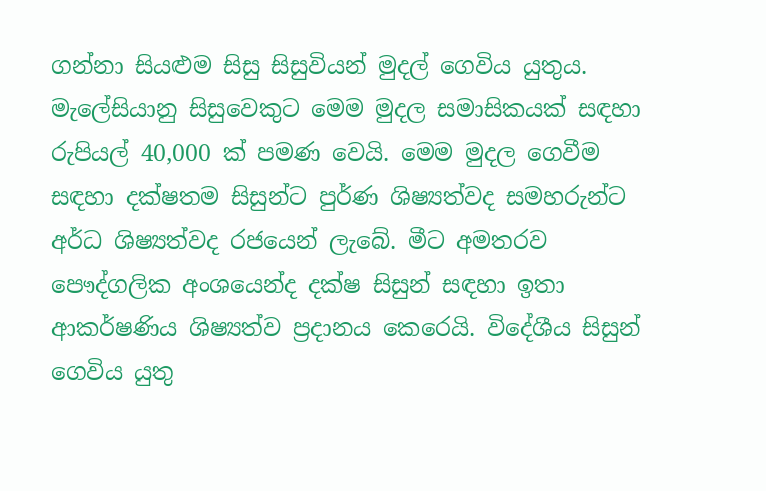ගන්නා සියළුම සිසු සිසුවියන් මුදල් ගෙවිය යුතුය. මැලේසියානු සිසුවෙකුට මෙම මුදල සමාසිකයක් සඳහා රුපියල් 40,000 ක් පමණ වෙයි. මෙම මුදල ගෙවීම සඳහා දක්ෂතම සිසුන්ට පුර්ණ ශිෂ්‍යත්වද සමහරුන්ට අර්ධ ශිෂ්‍යත්වද රජයෙන් ලැබේ. මීට අමතරව පෞද්ගලික අංශයෙන්ද දක්ෂ සිසුන් සඳහා ඉතා ආකර්ෂණිය ශිෂ්‍යත්ව ප්‍රදානය කෙරෙයි. විදේශීය සිසුන් ගෙවිය යුතු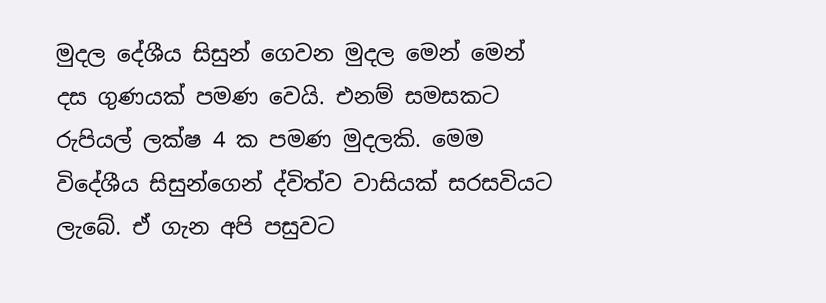මුදල දේශීය සිසුන් ගෙවන මුදල මෙන් මෙන් දස ගුණයක් පමණ වෙයි. එනම් සමසකට රුපියල් ලක්ෂ 4 ක පමණ මුදලකි. මෙම විදේශීය සිසුන්ගෙන් ද්විත්ව වාසියක් සරසවියට ලැබේ. ඒ ගැන අපි පසුවට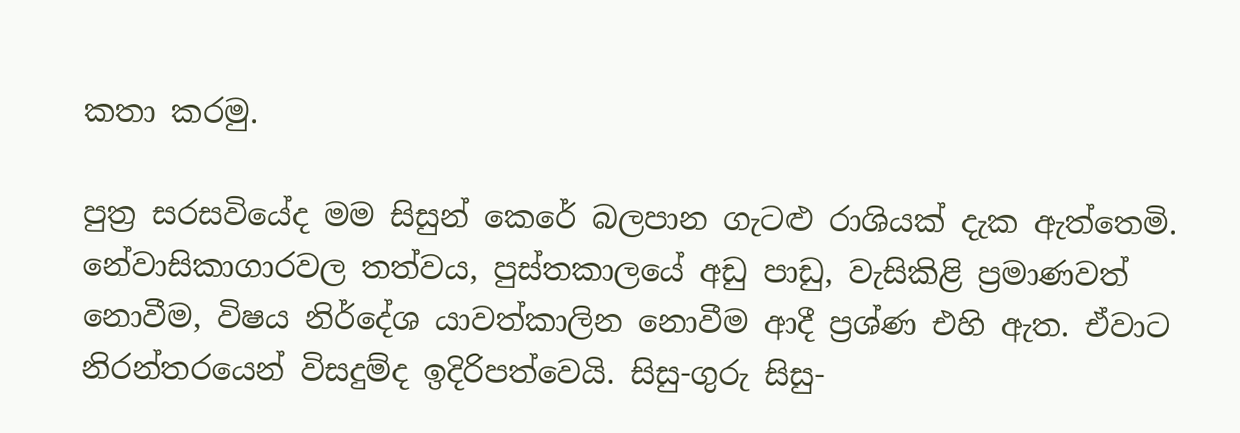කතා කරමු.

පුත්‍ර සරසවියේද මම සිසුන් කෙරේ බලපාන ගැටළු රාශියක් දැක ඇත්තෙමි. නේවාසිකාගාරවල තත්වය, පුස්තකාලයේ අඩු පාඩු, වැසිකිළි ප්‍රමාණවත් නොවීම, විෂය නිර්දේශ යාවත්කාලින නොවීම ආදී ප්‍රශ්ණ එහි ඇත. ඒවාට නිරන්තරයෙන් විසදුම්ද ඉදිරිපත්වෙයි. සිසු-ගුරු සිසු-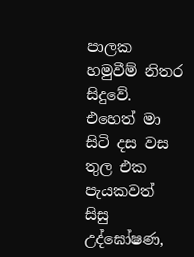පාලක හමුවීම් නිතර සිදුවේ. එහෙත් මා සිටි දස වස තුල එක පැයකවත් සිසු උද්ඝෝෂණ,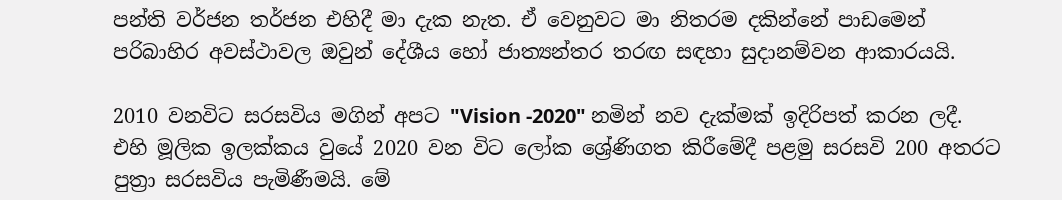පන්ති වර්ජන තර්ජන එහිදී මා දැක නැත. ඒ වෙනුවට මා නිතරම දකින්නේ පාඩමෙන් පරිබාහිර අවස්ථාවල ඔවුන් දේශීය හෝ ජාත්‍යන්තර තරඟ සඳහා සුදානම්වන ආකාරයයි.

2010 වනවිට සරසවිය මගින් අපට "Vision -2020" නමින් නව දැක්මක් ඉදිරිපත් කරන ලදී. එහි මූලික ඉලක්කය වුයේ 2020 වන විට ලෝක ශ්‍රේණිගත කිරීමේදී පළමු සරසවි 200 අතරට පුත්‍රා සරසවිය පැමිණීමයි. මේ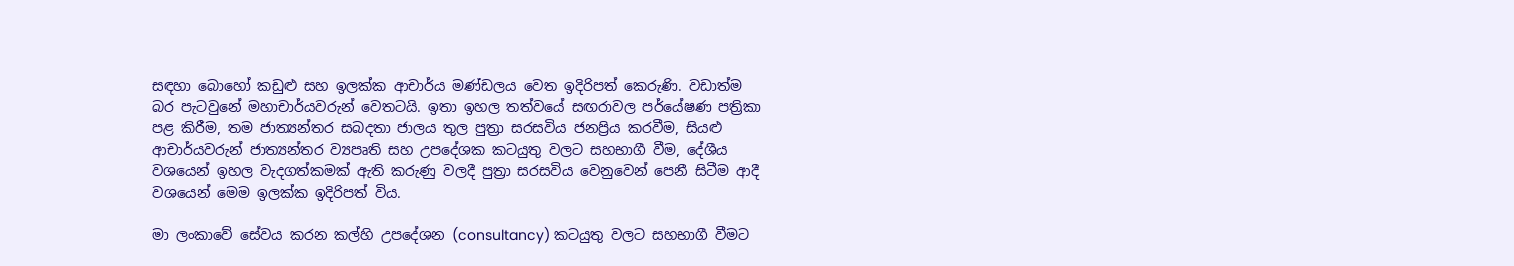සඳහා බොහෝ කඩුළු සහ ඉලක්ක ආචාර්ය මණ්ඩලය වෙත ඉදිරිපත් කෙරුණි. වඩාත්ම බර පැටවුනේ මහාචාර්යවරුන් වෙතටයි. ඉතා ඉහල තත්වයේ සඟරාවල පර්යේෂණ පත්‍රිකා පළ කිරීම, තම ජාත්‍යන්තර සබදතා ජාලය තුල පුත්‍රා සරසවිය ජනප්‍රිය කරවීම, සියළු ආචාර්යවරුන් ජාත්‍යන්තර ව්‍යපෘති සහ උපදේශක කටයුතු වලට සහභාගී වීම, දේශීය වශයෙන් ඉහල වැදගත්කමක් ඇති කරුණු වලදී පුත්‍රා සරසවිය වෙනුවෙන් පෙනී සිටීම ආදී වශයෙන් මෙම ඉලක්ක ඉදිරිපත් විය.

මා ලංකාවේ සේවය කරන කල්හි උපදේශන (consultancy) කටයුතු වලට සහභාගී වීමට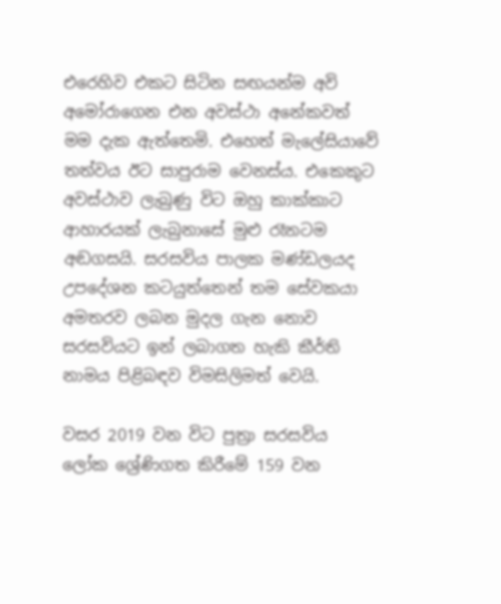එරෙහිව එකට සිටින සඟයන්ම අවි අමෝරාගෙන එන අවස්ථා අනේකවත් මම දැක ඇත්තෙමි. එහෙත් මැලේසියාවේ තත්වය ඊට සාපුරාම වෙනස්ය. එකෙකුට අවස්ථාව ලැබුණු විට ඔහු කාක්කාට ආහාරයක් ලැබුනාසේ මුළු රෑනටම අඬගසයි. සරසවිය පාලක මණ්ඩලයද උපදේශන කටයුත්තෙන් තම සේවකයා අමතරව ලබන මුදල ගැන නොව සරසවියට ඉන් ලබාගත හැකි කීර්ති නාමය පිළිබඳව විමසිලිමත් වෙයි.

වසර 2019 වන විට පුත්‍රා සරසවිය ලෝක ශ්‍රේණිගත කිරීමේ 159 වන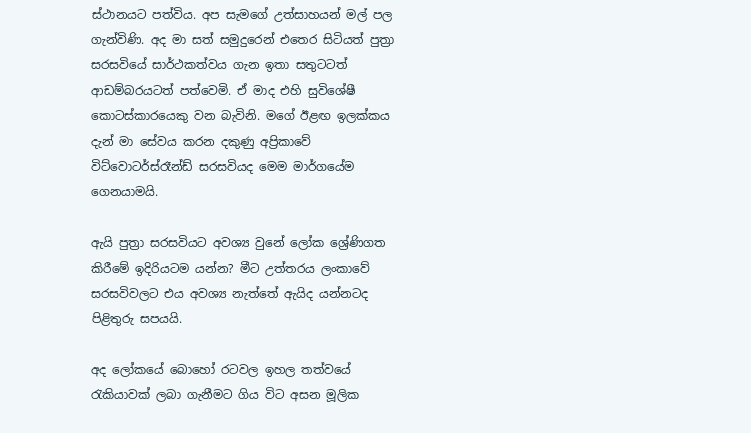ස්ථානයට පත්විය. අප සැමගේ උත්සාහයන් මල් පල ගැන්විණි. අද මා සත් සමුදුරෙන් එතෙර සිටියත් පුත්‍රා සරසවියේ සාර්ථකත්වය ගැන ඉතා සතුටටත් ආඩම්බරයටත් පත්වෙමි. ඒ මාද එහි සුවිශේෂී කොටස්කාරයෙකු වන බැවිනි. මගේ ඊළඟ ඉලක්කය දැන් මා සේවය කරන දකුණු අප්‍රිකාවේ විට්වොටර්ස්රෑන්ඩ් සරසවියද මෙම මාර්ගයේම ගෙනයාමයි.

ඇයි පුත්‍රා සරසවියට අවශ්‍ය වුනේ ලෝක ශ්‍රේණිගත කිරීමේ ඉදිරියටම යන්න? මීට උත්තරය ලංකාවේ සරසවිවලට එය අවශ්‍ය නැත්තේ ඇයිද යන්නටද පිළිතුරු සපයයි.

අද ලෝකයේ බොහෝ රටවල ඉහල තත්වයේ රැකියාවක් ලබා ගැනීමට ගිය විට අසන මූලික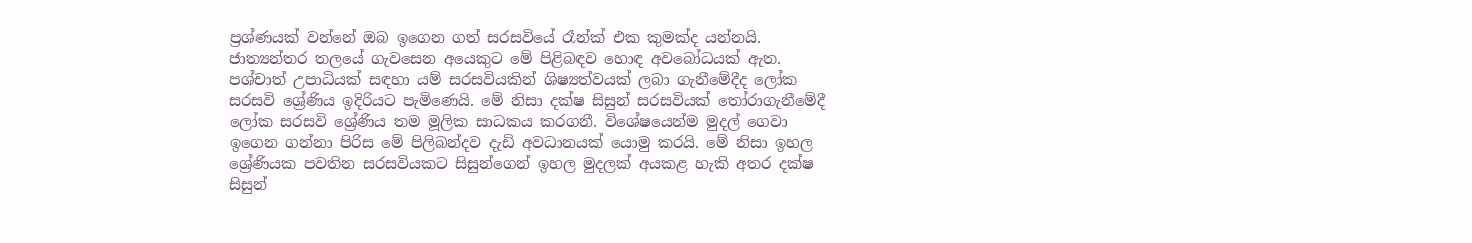ප්‍රශ්ණයක් වන්නේ ඔබ ඉගෙන ගත් සරසවියේ රෑන්ක් එක කුමක්ද යන්නයි. ජාත්‍යන්තර තලයේ ගැවසෙන අයෙකුට මේ පිළිබඳව හොඳ අවබෝධයක් ඇත. පශ්චාත් උපාධියක් සඳහා යම් සරසවියකින් ශිෂ්‍යත්වයක් ලබා ගැනීමේදීද ලෝක සරසවි ශ්‍රේණිය ඉදිරියට පැමිණෙයි. මේ නිසා දක්ෂ සිසුන් සරසවියක් තෝරාගැනීමේදී ලෝක සරසවි ශ්‍රේණිය තම මූලික සාධකය කරගනී. විශේෂයෙන්ම මුදල් ගෙවා ඉගෙන ගන්නා පිරිස මේ පිලිබන්දව දැඩි අවධානයක් යොමු කරයි. මේ නිසා ඉහල ශ්‍රේණියක පවතින සරසවියකට සිසුන්ගෙන් ඉහල මුදලක් අයකළ හැකි අතර දක්ෂ සිසුන්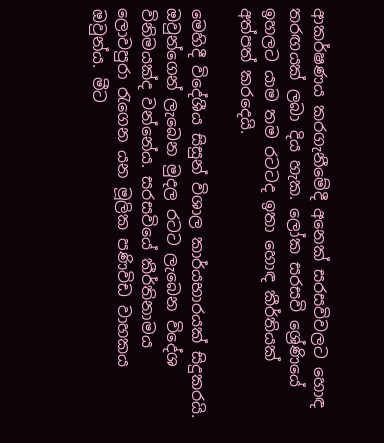ආකර්ෂණය කරගැනීමේදී අනෙක් සරසවිවලට හොඳ තරඟයක් ලබා දිය හැක. ලෝක සරසවි ශ්‍රේණියේ ඉහලට යාම තම රටටද ඉතා හොඳ කීර්තියක් අත්පත් කරදෙයි.

මෙහිදී විදේශීය සිසුන් විශාල කාර්යභාරයක් සිදුකරයි. ඔවුන්ගෙන් ලැබෙන මුදල රටට ලැබෙන විදේශ විනිමයක්ද වන්නේය. සරසවියේ කීර්තිනාමය ලොවපුරා රැගෙන යන මූලික පණිවිඩ වාහකය ඔවුන්ය. මීට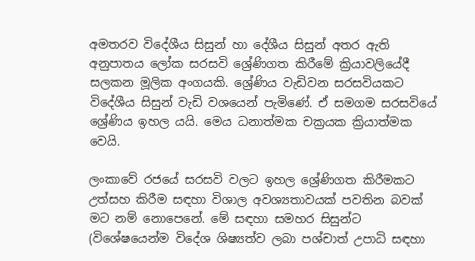අමතරව විදේශීය සිසුන් හා දේශීය සිසුන් අතර ඇති අනුපාතය ලෝක සරසවි ශ්‍රේණිගත කිරීමේ ක්‍රියාවලියේදී සලකන මූලික අංගයකි. ශ්‍රේණිය වැඩිවන සරසවියකට විදේශීය සිසුන් වැඩි වශයෙන් පැමිණේ. ඒ සමගම සරසවියේ ශ්‍රේණිය ඉහල යයි. මෙය ධනාත්මක චක්‍රයක ක්‍රියාත්මක වෙයි.

ලංකාවේ රජයේ සරසවි වලට ඉහල ශ්‍රේණිගත කිරීමකට උත්සහ කිරීම සඳහා විශාල අවශ්‍යතාවයක් පවතින බවක් මට නම් නොපෙනේ. මේ සඳහා සමහර සිසුන්ට (විශේෂයෙන්ම විදේශ ශිෂ්‍යත්ව ලබා පශ්චාත් උපාධි සඳහා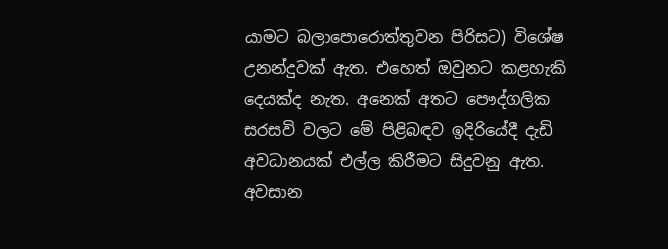යාමට බලාපොරොත්තුවන පිරිසට) විශේෂ උනන්දුවක් ඇත. එහෙත් ඔවුනට කළහැකි දෙයක්ද නැත. අනෙක් අතට පෞද්ගලික සරසවි වලට මේ පිළිබඳව ඉදිරියේදී දැඩි අවධානයක් එල්ල කිරීමට සිදුවනු ඇත. අවසාන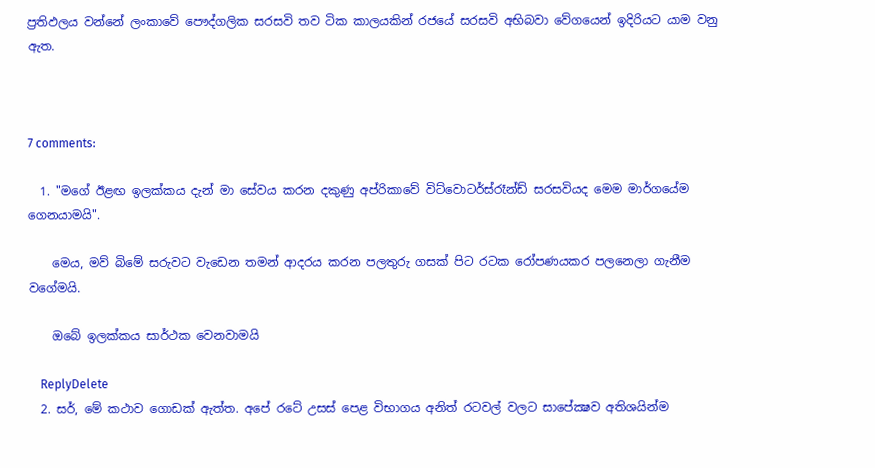ප්‍රතිඵලය වන්නේ ලංකාවේ පෞද්ගලික සරසවි තව ටික කාලයකින් රජයේ සරසවි අභිබවා වේගයෙන් ඉදිරියට යාම වනු ඇත.



7 comments:

  1. "මගේ ඊළඟ ඉලක්කය දැන් මා සේවය කරන දකුණු අප්රිකාවේ විට්වොටර්ස්රෑන්ඩ් සරසවියද මෙම මාර්ගයේම ගෙනයාමයි".

    මෙය, මව් බිමේ සරුවට වැඩෙන තමන් ආදරය කරන පලතුරු ගසක් පිට රටක රෝපණයකර පලනෙලා ගැනීම වගේමයි.

    ඔබේ ඉලක්කය සාර්ථක වෙනවාමයි

    ReplyDelete
  2. සර්, මේ කථාව ගොඩක් ඇත්ත. අපේ රටේ උසස් පෙළ විභාගය අනිත් රටවල් වලට සාපේක්‍ෂව අතිශයින්ම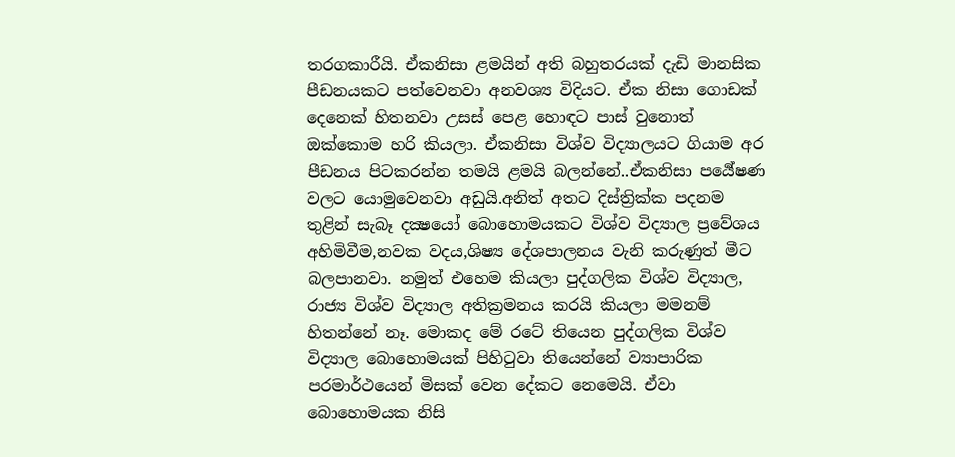තරගකාරීයි. ඒකනිසා ළමයින් අති බහුතරයක් දැඩි මානසික පීඩනයකට පත්වෙනවා අනවශ්‍ය විදියට. ඒක නිසා ගොඩක් දෙනෙක් හිතනවා උසස් පෙළ හොඳට පාස් වුනොත් ඔක්කොම හරි කියලා. ඒකනිසා විශ්ව විද්‍යාලයට ගියාම අර පීඩනය පිටකරන්න තමයි ළමයි බලන්නේ..ඒකනිසා පර්‍යේෂණ වලට යොමුවෙනවා අඩුයි.අනිත් අතට දිස්ත්‍රික්ක පදනම තුළින් සැබෑ දක්‍ෂයෝ බොහොමයකට විශ්ව විද්‍යාල ප්‍රවේශය අහිමිවීම,නවක වදය,ශිෂ්‍ය දේශපාලනය වැනි කරුණුත් මීට බලපානවා. නමුත් එහෙම කියලා පුද්ගලික විශ්ව විද්‍යාල, රාජ්‍ය විශ්ව විද්‍යාල අතික්‍රමනය කරයි කියලා මමනම් හිතන්නේ නෑ. මොකද මේ රටේ තියෙන පුද්ගලික විශ්ව විද්‍යාල බොහොමයක් පිහිටුවා තියෙන්නේ ව්‍යාපාරික පරමාර්ථයෙන් මිසක් වෙන දේකට නෙමෙයි. ඒවා බොහොමයක නිසි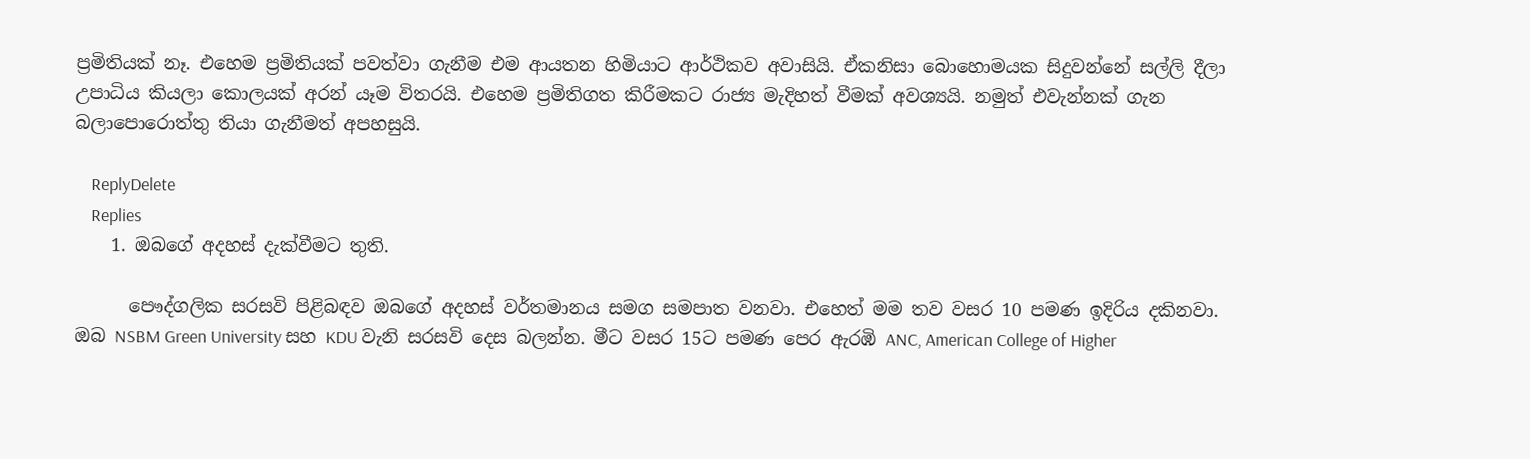ප්‍රමිතියක් නෑ. එහෙම ප්‍රමිතියක් පවත්වා ගැනීම එම ආයතන හිමියාට ආර්ථිකව අවාසියි. ඒකනිසා බොහොමයක සිදුවන්නේ සල්ලි දීලා උපාධිය කියලා කොලයක් අරන් යෑම විතරයි. එහෙම ප්‍රමිතිගත කිරීමකට රාජ්‍ය මැදිහත් වීමක් අවශ්‍යයි. නමුත් එවැන්නක් ගැන බලාපොරොත්තු තියා ගැනීමත් අපහසුයි.

    ReplyDelete
    Replies
    1. ඔබගේ අදහස් දැක්වීමට තුති.

      පෞද්ගලික සරසවි පිළිබඳව ඔබගේ අදහස් වර්තමානය සමග සමපාත වනවා. එහෙත් මම තව වසර 10 පමණ ඉදිරිය දකිනවා. ඔබ NSBM Green University සහ KDU වැනි සරසවි දෙස බලන්න. මීට වසර 15ට පමණ පෙර ඇරඹි ANC, American College of Higher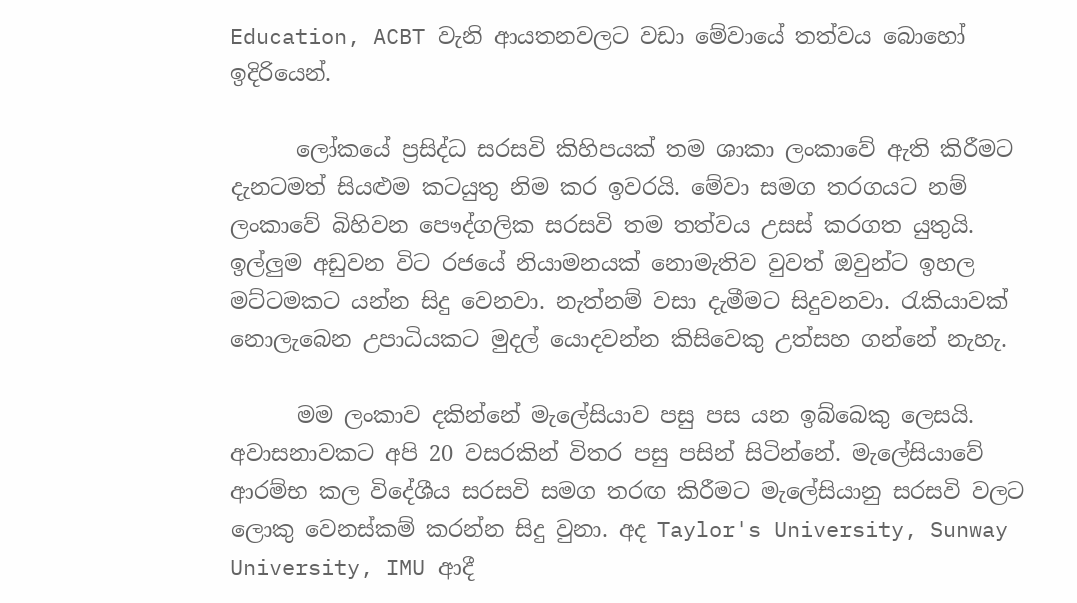Education, ACBT වැනි ආයතනවලට වඩා මේවායේ තත්වය බොහෝ ඉදිරියෙන්.

      ලෝකයේ ප්‍රසිද්ධ සරසවි කිහිපයක් තම ශාකා ලංකාවේ ඇති කිරීමට දැනටමත් සියළුම කටයුතු නිම කර ඉවරයි. මේවා සමග තරගයට නම් ලංකාවේ බිහිවන පෞද්ගලික සරසවි තම තත්වය උසස් කරගත යුතුයි. ඉල්ලුම අඩුවන විට රජයේ නියාමනයක් නොමැතිව වුවත් ඔවුන්ට ඉහල මට්ටමකට යන්න සිදු වෙනවා. නැත්නම් වසා දැමීමට සිදුවනවා. රැකියාවක් නොලැබෙන උපාධියකට මුදල් යොදවන්න කිසිවෙකු උත්සහ ගන්නේ නැහැ.

      මම ලංකාව දකින්නේ මැලේසියාව පසු පස යන ඉබ්බෙකු ලෙසයි. අවාසනාවකට අපි 20 වසරකින් විතර පසු පසින් සිටින්නේ. මැලේසියාවේ ආරම්භ කල විදේශීය සරසවි සමග තරඟ කිරීමට මැලේසියානු සරසවි වලට ලොකු වෙනස්කම් කරන්න සිදු වුනා. අද Taylor's University, Sunway University, IMU ආදී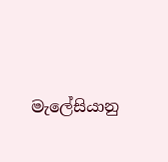මැලේසියානු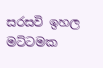සරසවි ඉහල මට්ටමක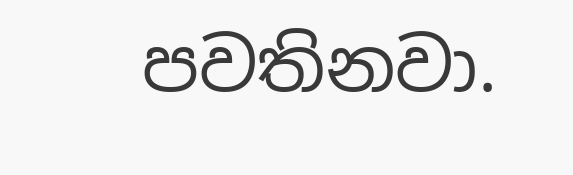පවතිනවා.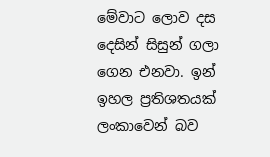මේවාට ලොව දස දෙසින් සිසුන් ගලා ගෙන එනවා. ඉන් ඉහල ප්‍රතිශතයක් ලංකාවෙන් බව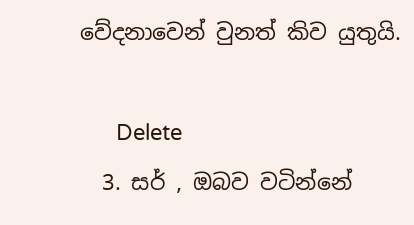වේදනාවෙන් වුනත් කිව යුතුයි.

      Delete
  3. සර් , ඔබව වටින්නේ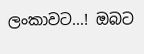ලංකාවට...! ඔබට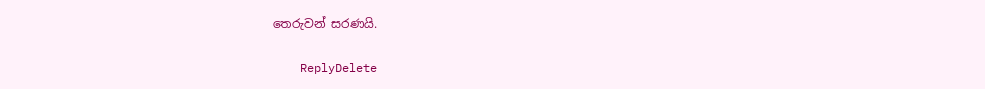තෙරුවන් සරණයි.

    ReplyDelete